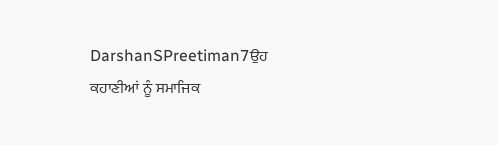DarshanSPreetiman7ਉਹ ਕਹਾਣੀਆਂ ਨੂੰ ਸਮਾਜਿਕ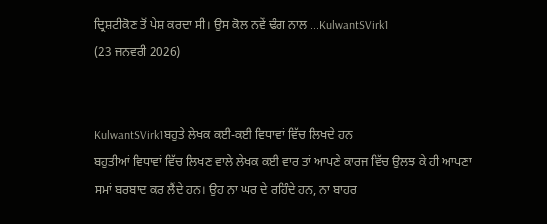ਦ੍ਰਿਸ਼ਟੀਕੋਣ ਤੋਂ ਪੇਸ਼ ਕਰਦਾ ਸੀ। ਉਸ ਕੋਲ ਨਵੇਂ ਢੰਗ ਨਾਲ ...KulwantSVirk1
(23 ਜਨਵਰੀ 2026)


KulwantSVirk1ਬਹੁਤੇ ਲੇਖਕ ਕਈ-ਕਈ ਵਿਧਾਵਾਂ ਵਿੱਚ ਲਿਖਦੇ ਹਨ
ਬਹੁਤੀਆਂ ਵਿਧਾਵਾਂ ਵਿੱਚ ਲਿਖਣ ਵਾਲੇ ਲੇਖਕ ਕਈ ਵਾਰ ਤਾਂ ਆਪਣੇ ਕਾਰਜ ਵਿੱਚ ਉਲਝ ਕੇ ਹੀ ਆਪਣਾ ਸਮਾਂ ਬਰਬਾਦ ਕਰ ਲੈਂਦੇ ਹਨ। ਉਹ ਨਾ ਘਰ ਦੇ ਰਹਿੰਦੇ ਹਨ, ਨਾ ਬਾਹਰ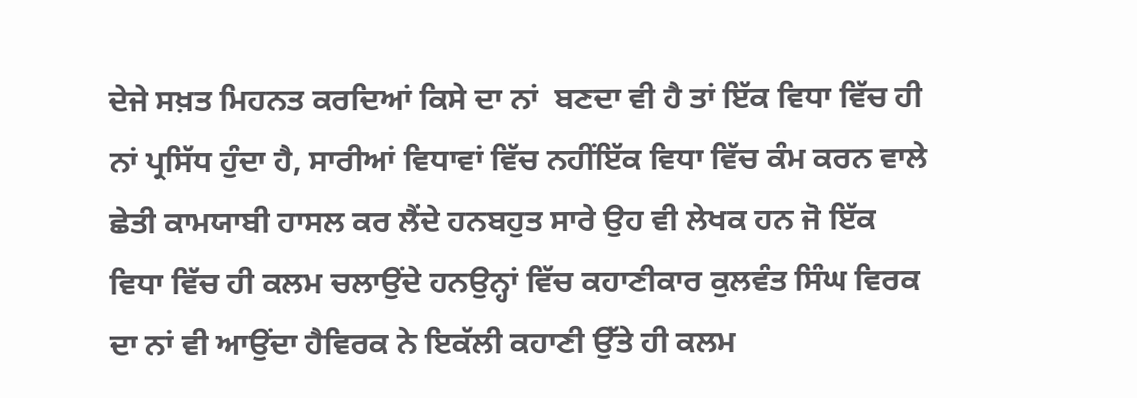ਦੇਜੇ ਸਖ਼ਤ ਮਿਹਨਤ ਕਰਦਿਆਂ ਕਿਸੇ ਦਾ ਨਾਂ  ਬਣਦਾ ਵੀ ਹੈ ਤਾਂ ਇੱਕ ਵਿਧਾ ਵਿੱਚ ਹੀ ਨਾਂ ਪ੍ਰਸਿੱਧ ਹੁੰਦਾ ਹੈ, ਸਾਰੀਆਂ ਵਿਧਾਵਾਂ ਵਿੱਚ ਨਹੀਂਇੱਕ ਵਿਧਾ ਵਿੱਚ ਕੰਮ ਕਰਨ ਵਾਲੇ ਛੇਤੀ ਕਾਮਯਾਬੀ ਹਾਸਲ ਕਰ ਲੈਂਦੇ ਹਨਬਹੁਤ ਸਾਰੇ ਉਹ ਵੀ ਲੇਖਕ ਹਨ ਜੋ ਇੱਕ ਵਿਧਾ ਵਿੱਚ ਹੀ ਕਲਮ ਚਲਾਉਂਦੇ ਹਨਉਨ੍ਹਾਂ ਵਿੱਚ ਕਹਾਣੀਕਾਰ ਕੁਲਵੰਤ ਸਿੰਘ ਵਿਰਕ ਦਾ ਨਾਂ ਵੀ ਆਉਂਦਾ ਹੈਵਿਰਕ ਨੇ ਇਕੱਲੀ ਕਹਾਣੀ ਉੱਤੇ ਹੀ ਕਲਮ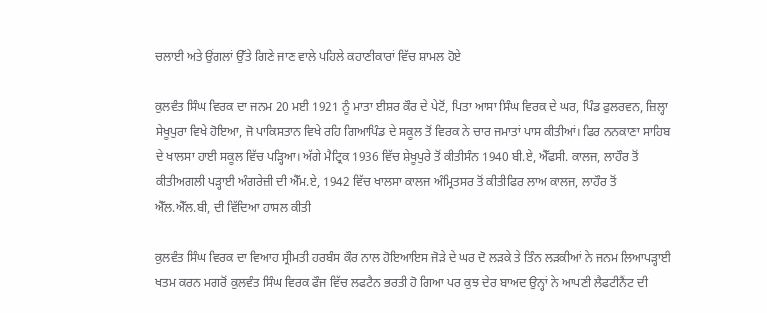ਚਲਾਈ ਅਤੇ ਉਂਗਲਾਂ ਉੱਤੇ ਗਿਣੇ ਜਾਣ ਵਾਲੇ ਪਹਿਲੇ ਕਹਾਣੀਕਾਰਾਂ ਵਿੱਚ ਸ਼ਾਮਲ ਹੋਏ

ਕੁਲਵੰਤ ਸਿੰਘ ਵਿਰਕ ਦਾ ਜਨਮ 20 ਮਈ 1921 ਨੂੰ ਮਾਤਾ ਈਸ਼ਰ ਕੌਰ ਦੇ ਪੇਟੋਂ, ਪਿਤਾ ਆਸਾ ਸਿੰਘ ਵਿਰਕ ਦੇ ਘਰ, ਪਿੰਡ ਫੁਲਰਵਨ, ਜ਼ਿਲ੍ਹਾ ਸੇਖੂਪੁਰਾ ਵਿਖੇ ਹੋਇਆ, ਜੋ ਪਾਕਿਸਤਾਨ ਵਿਖੇ ਰਹਿ ਗਿਆਪਿੰਡ ਦੇ ਸਕੂਲ ਤੋਂ ਵਿਰਕ ਨੇ ਚਾਰ ਜਮਾਤਾਂ ਪਾਸ ਕੀਤੀਆਂ। ਫਿਰ ਨਨਕਾਣਾ ਸਾਹਿਬ ਦੇ ਖਾਲਸਾ ਹਾਈ ਸਕੂਲ ਵਿੱਚ ਪੜ੍ਹਿਆ। ਅੱਗੇ ਮੈਟ੍ਰਿਕ 1936 ਵਿੱਚ ਸ਼ੇਖੂਪੁਰੇ ਤੋਂ ਕੀਤੀਸੰਨ 1940 ਬੀ.ਏ, ਐੱਫਸੀ. ਕਾਲਜ, ਲਾਹੌਰ ਤੋਂ ਕੀਤੀਅਗਲੀ ਪੜ੍ਹਾਈ ਅੰਗਰੇਜ਼ੀ ਦੀ ਐੱਮ.ਏ, 1942 ਵਿੱਚ ਖਾਲਸਾ ਕਾਲਜ ਅੰਮ੍ਰਿਤਸਰ ਤੋਂ ਕੀਤੀਫਿਰ ਲਾਅ ਕਾਲਜ, ਲਾਹੌਰ ਤੋਂ ਐੱਲ.ਐੱਲ.ਬੀ, ਦੀ ਵਿੱਦਿਆ ਹਾਸਲ ਕੀਤੀ

ਕੁਲਵੰਤ ਸਿੰਘ ਵਿਰਕ ਦਾ ਵਿਆਹ ਸ੍ਰੀਮਤੀ ਹਰਬੰਸ ਕੌਰ ਨਾਲ ਹੋਇਆਇਸ ਜੋੜੇ ਦੇ ਘਰ ਦੋ ਲੜਕੇ ਤੇ ਤਿੰਨ ਲੜਕੀਆਂ ਨੇ ਜਨਮ ਲਿਆਪੜ੍ਹਾਈ ਖਤਮ ਕਰਨ ਮਗਰੋਂ ਕੁਲਵੰਤ ਸਿੰਘ ਵਿਰਕ ਫੌਜ ਵਿੱਚ ਲਫਟੈਨ ਭਰਤੀ ਹੋ ਗਿਆ ਪਰ ਕੁਝ ਦੇਰ ਬਾਅਦ ਉਨ੍ਹਾਂ ਨੇ ਆਪਣੀ ਲੈਫਟੀਨੈਂਟ ਦੀ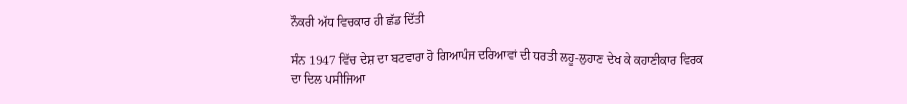ਨੌਕਰੀ ਅੱਧ ਵਿਚਕਾਰ ਹੀ ਛੱਡ ਦਿੱਤੀ

ਸੰਨ 1947 ਵਿੱਚ ਦੇਸ਼ ਦਾ ਬਟਵਾਰਾ ਹੋ ਗਿਆਪੰਜ ਦਰਿਆਵਾਂ ਦੀ ਧਰਤੀ ਲਹੂ-ਲੁਹਾਣ ਦੇਖ ਕੇ ਕਹਾਣੀਕਾਰ ਵਿਰਕ ਦਾ ਦਿਲ ਪਸੀਜਿਆ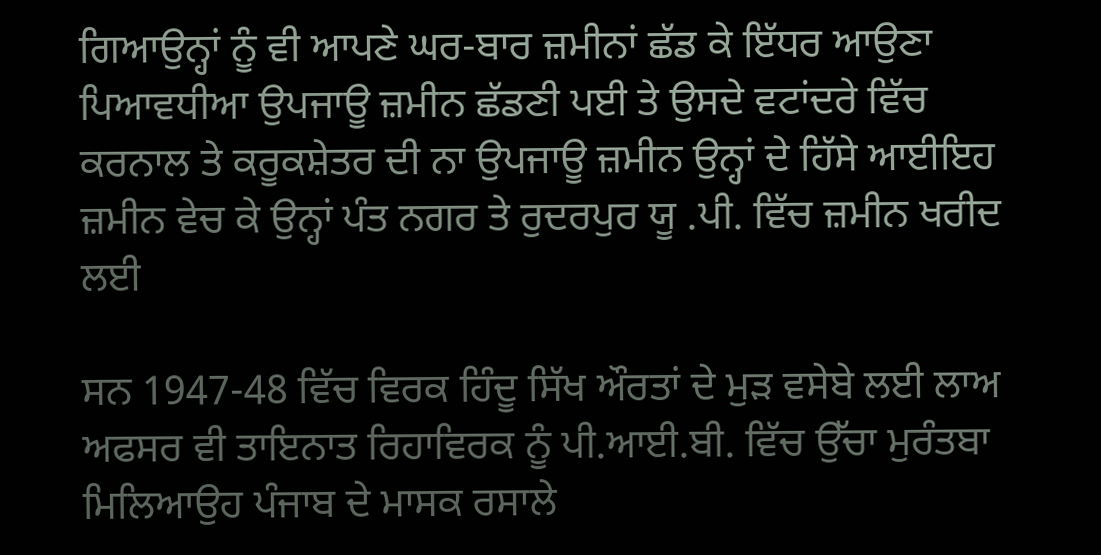ਗਿਆਉਨ੍ਹਾਂ ਨੂੰ ਵੀ ਆਪਣੇ ਘਰ-ਬਾਰ ਜ਼ਮੀਨਾਂ ਛੱਡ ਕੇ ਇੱਧਰ ਆਉਣਾ ਪਿਆਵਧੀਆ ਉਪਜਾਊ ਜ਼ਮੀਨ ਛੱਡਣੀ ਪਈ ਤੇ ਉਸਦੇ ਵਟਾਂਦਰੇ ਵਿੱਚ ਕਰਨਾਲ ਤੇ ਕਰੂਕਸ਼ੇਤਰ ਦੀ ਨਾ ਉਪਜਾਊ ਜ਼ਮੀਨ ਉਨ੍ਹਾਂ ਦੇ ਹਿੱਸੇ ਆਈਇਹ ਜ਼ਮੀਨ ਵੇਚ ਕੇ ਉਨ੍ਹਾਂ ਪੰਤ ਨਗਰ ਤੇ ਰੁਦਰਪੁਰ ਯੂ .ਪੀ. ਵਿੱਚ ਜ਼ਮੀਨ ਖਰੀਦ ਲਈ

ਸਨ 1947-48 ਵਿੱਚ ਵਿਰਕ ਹਿੰਦੂ ਸਿੱਖ ਔਰਤਾਂ ਦੇ ਮੁੜ ਵਸੇਬੇ ਲਈ ਲਾਅ ਅਫਸਰ ਵੀ ਤਾਇਨਾਤ ਰਿਹਾਵਿਰਕ ਨੂੰ ਪੀ.ਆਈ.ਬੀ. ਵਿੱਚ ਉੱਚਾ ਮੁਰੰਤਬਾ ਮਿਲਿਆਉਹ ਪੰਜਾਬ ਦੇ ਮਾਸਕ ਰਸਾਲੇ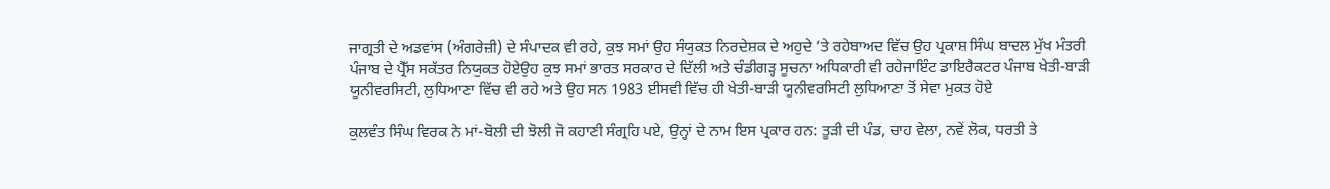ਜਾਗ੍ਰਤੀ ਦੇ ਅਡਵਾਂਸ (ਅੰਗਰੇਜ਼ੀ) ਦੇ ਸੰਪਾਦਕ ਵੀ ਰਹੇ, ਕੁਝ ਸਮਾਂ ਉਹ ਸੰਯੁਕਤ ਨਿਰਦੇਸ਼ਕ ਦੇ ਅਹੁਦੇ ’ਤੇ ਰਹੇਬਾਅਦ ਵਿੱਚ ਉਹ ਪ੍ਰਕਾਸ਼ ਸਿੰਘ ਬਾਦਲ ਮੁੱਖ ਮੰਤਰੀ ਪੰਜਾਬ ਦੇ ਪ੍ਰੈੱਸ ਸਕੱਤਰ ਨਿਯੁਕਤ ਹੋਏਉਹ ਕੁਝ ਸਮਾਂ ਭਾਰਤ ਸਰਕਾਰ ਦੇ ਦਿੱਲੀ ਅਤੇ ਚੰਡੀਗੜ੍ਹ ਸੂਚਨਾ ਅਧਿਕਾਰੀ ਵੀ ਰਹੇਜਾਇੰਟ ਡਾਇਰੈਕਟਰ ਪੰਜਾਬ ਖੇਤੀ-ਬਾੜੀ ਯੂਨੀਵਰਸਿਟੀ, ਲੁਧਿਆਣਾ ਵਿੱਚ ਵੀ ਰਹੇ ਅਤੇ ਉਹ ਸਨ 1983 ਈਸਵੀ ਵਿੱਚ ਹੀ ਖੇਤੀ-ਬਾੜੀ ਯੂਨੀਵਰਸਿਟੀ ਲੁਧਿਆਣਾ ਤੋਂ ਸੇਵਾ ਮੁਕਤ ਹੋਏ

ਕੁਲਵੰਤ ਸਿੰਘ ਵਿਰਕ ਨੇ ਮਾਂ-ਬੋਲੀ ਦੀ ਝੋਲੀ ਜੋ ਕਹਾਣੀ ਸੰਗ੍ਰਹਿ ਪਏ, ਉਨ੍ਹਾਂ ਦੇ ਨਾਮ ਇਸ ਪ੍ਰਕਾਰ ਹਨ: ਤੂੜੀ ਦੀ ਪੰਡ, ਚਾਹ ਵੇਲਾ, ਨਵੇਂ ਲੋਕ, ਧਰਤੀ ਤੇ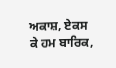ਅਕਾਸ਼, ਏਕਸ ਕੇ ਹਮ ਬਾਰਿਕ,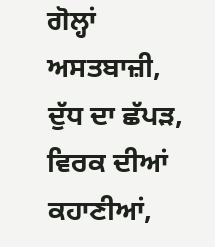ਗੋਲ੍ਹਾਂ ਅਸਤਬਾਜ਼ੀ, ਦੁੱਧ ਦਾ ਛੱਪੜ, ਵਿਰਕ ਦੀਆਂ ਕਹਾਣੀਆਂ,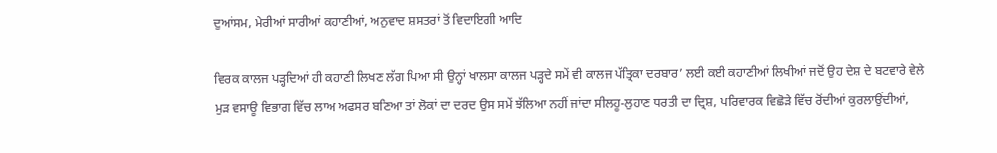ਦੁਆਂਸਮ, ਮੇਰੀਆਂ ਸਾਰੀਆਂ ਕਹਾਣੀਆਂ, ਅਨੁਵਾਦ ਸ਼ਸਤਰਾਂ ਤੋਂ ਵਿਦਾਇਗੀ ਆਦਿ

ਵਿਰਕ ਕਾਲਜ ਪੜ੍ਹਦਿਆਂ ਹੀ ਕਹਾਣੀ ਲਿਖਣ ਲੱਗ ਪਿਆ ਸੀ ਉਨ੍ਹਾਂ ਖਾਲਸਾ ਕਾਲਜ ਪੜ੍ਹਦੇ ਸਮੇਂ ਵੀ ਕਾਲਜ ਪੱਤ੍ਰਿਕਾ ਦਰਬਾਰ’ ਲਈ ਕਈ ਕਹਾਣੀਆਂ ਲਿਖੀਆਂ ਜਦੋਂ ਉਹ ਦੇਸ਼ ਦੇ ਬਟਵਾਰੇ ਵੇਲੇ ਮੁੜ ਵਸਾਊ ਵਿਭਾਗ ਵਿੱਚ ਲਾਅ ਅਫਸਰ ਬਣਿਆ ਤਾਂ ਲੋਕਾਂ ਦਾ ਦਰਦ ਉਸ ਸਮੇਂ ਝੱਲਿਆ ਨਹੀਂ ਜਾਂਦਾ ਸੀਲਹੂ-ਲੁਹਾਣ ਧਰਤੀ ਦਾ ਦ੍ਰਿਸ਼, ਪਰਿਵਾਰਕ ਵਿਛੋੜੇ ਵਿੱਚ ਰੋਂਦੀਆਂ ਕੁਰਲਾਉਂਦੀਆਂ,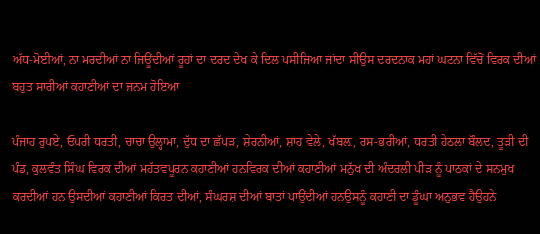ਅੱਧ-ਮੋਈਆਂ, ਨਾ ਮਰਦੀਆਂ ਨਾ ਜਿਊਂਦੀਆਂ ਰੂਹਾਂ ਦਾ ਦਰਦ ਦੇਖ ਕੇ ਦਿਲ ਪਸੀਜਿਆ ਜਾਂਦਾ ਸੀਉਸ ਦਰਦਨਾਕ ਮਹਾਂ ਘਟਨਾ ਵਿੱਚੋਂ ਵਿਰਕ ਦੀਆਂ ਬਹੁਤ ਸਾਰੀਆਂ ਕਹਾਣੀਆਂ ਦਾ ਜਨਮ ਹੋਇਆ

ਪੰਜਾਹ ਰੁਪਏ, ਓਪਰੀ ਧਰਤੀ, ਚਾਚਾ ਉਲ੍ਹਾਮਾ, ਦੁੱਧ ਦਾ ਛੱਪੜ, ਸ਼ੇਰਨੀਆਂ, ਸ਼ਾਹ ਵੇਲੇ, ਖੱਬਲ਼, ਰਸ-ਭਰੀਆਂ, ਧਰਤੀ ਹੇਠਲਾ ਬੌਲਦ, ਤੂੜੀ ਦੀ ਪੰਡ, ਕੁਲਵੰਤ ਸਿੰਘ ਵਿਰਕ ਦੀਆਂ ਮਹੱਤਵਪੂਰਨ ਕਹਾਣੀਆਂ ਹਨਵਿਰਕ ਦੀਆਂ ਕਹਾਣੀਆਂ ਮਨੁੱਖ ਦੀ ਅੰਦਰਲੀ ਪੀੜ ਨੂੰ ਪਾਠਕਾਂ ਦੇ ਸਨਮੁਖ ਕਰਦੀਆਂ ਹਨ ਉਸਦੀਆਂ ਕਹਾਣੀਆਂ ਕਿਰਤ ਦੀਆਂ, ਸੰਘਰਸ਼ ਦੀਆਂ ਬਾਤਾਂ ਪਾਉਂਦੀਆਂ ਹਨਉਸਨੂੰ ਕਹਾਣੀ ਦਾ ਡੂੰਘਾ ਅਨੁਭਵ ਹੈਉਹਨੇ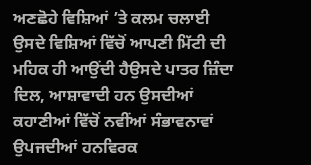ਅਣਛੋਹੇ ਵਿਸ਼ਿਆਂ ’ਤੇ ਕਲਮ ਚਲਾਈ ਉਸਦੇ ਵਿਸ਼ਿਆਂ ਵਿੱਚੋਂ ਆਪਣੀ ਮਿੱਟੀ ਦੀ ਮਹਿਕ ਹੀ ਆਉਂਦੀ ਹੈਉਸਦੇ ਪਾਤਰ ਜ਼ਿੰਦਾ ਦਿਲ, ਆਸ਼ਾਵਾਦੀ ਹਨ ਉਸਦੀਆਂ ਕਹਾਣੀਆਂ ਵਿੱਚੋਂ ਨਵੀਂਆਂ ਸੰਭਾਵਨਾਵਾਂ ਉਪਜਦੀਆਂ ਹਨਵਿਰਕ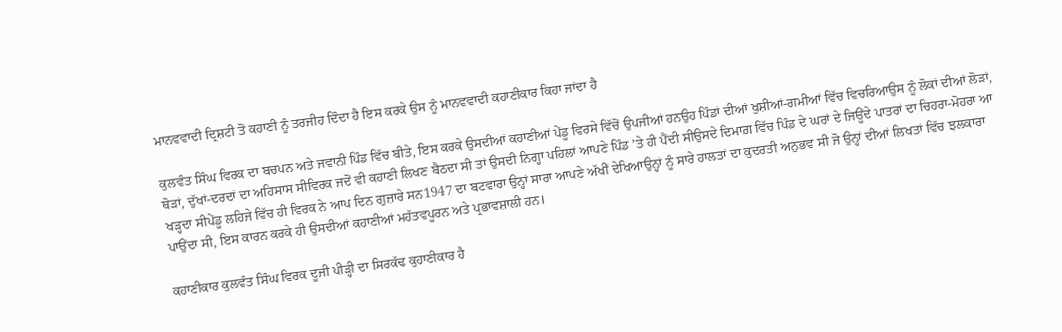ਮਾਨਵਵਾਦੀ ਦ੍ਰਿਸ਼ਟੀ ਤੋਂ ਕਹਾਣੀ ਨੂੰ ਤਰਜੀਹ ਦਿੰਦਾ ਹੈ ਇਸ ਕਰਕੇ ਉਸ ਨੂੰ ਮਾਨਵਵਾਦੀ ਕਹਾਣੀਕਾਰ ਕਿਹਾ ਜਾਂਦਾ ਹੈ

ਕੁਲਵੰਤ ਸਿੰਘ ਵਿਰਕ ਦਾ ਬਚਪਨ ਅਤੇ ਜਵਾਨੀ ਪਿੰਡ ਵਿੱਚ ਬੀਤੇ, ਇਸ ਕਰਕੇ ਉਸਦੀਆਂ ਕਹਾਣੀਆਂ ਪੇਂਡੂ ਵਿਰਸੇ ਵਿੱਚੋਂ ਉਪਜੀਆਂ ਹਨਉਹ ਪਿੰਡਾਂ ਦੀਆਂ ਖੁਸ਼ੀਆਂ-ਗਮੀਆਂ ਵਿੱਚ ਵਿਚਰਿਆਉਸ ਨੂੰ ਲੋਕਾਂ ਦੀਆਂ ਲੋੜਾਂ, ਥੋੜਾਂ, ਦੁੱਖਾਂ-ਦਰਦਾਂ ਦਾ ਅਹਿਸਾਸ ਸੀਵਿਰਕ ਜਦੋਂ ਵੀ ਕਹਾਣੀ ਲਿਖਣ ਬੈਠਦਾ ਸੀ ਤਾਂ ਉਸਦੀ ਨਿਗ੍ਹਾ ਪਹਿਲਾਂ ਆਪਣੇ ਪਿੰਡ ’ਤੇ ਹੀ ਪੈਂਦੀ ਸੀਉਸਦੇ ਦਿਮਾਗ਼ ਵਿੱਚ ਪਿੰਡ ਦੇ ਘਰਾਂ ਦੇ ਜਿਊਂਦੇ ਪਾਤਰਾਂ ਦਾ ਚਿਹਰਾ-ਮੋਹਰਾ ਆ ਖੜ੍ਹਦਾ ਸੀਪੇਂਡੂ ਲਹਿਜੇ ਵਿੱਚ ਹੀ ਵਿਰਕ ਨੇ ਆਪ ਦਿਨ ਗੁਜ਼ਾਰੇ ਸਨ1947 ਦਾ ਬਟਵਾਰਾ ਉਨ੍ਹਾਂ ਸਾਰਾ ਆਪਣੇ ਅੱਖੀਂ ਦੇਖਿਆਉਨ੍ਹਾਂ ਨੂੰ ਸਾਰੇ ਹਾਲਤਾਂ ਦਾ ਕੁਦਰਤੀ ਅਨੁਭਵ ਸੀ ਜੋ ਉਨ੍ਹਾਂ ਦੀਆਂ ਲਿਖਤਾਂ ਵਿੱਚ ਝਲਕਾਰਾ ਪਾਉਂਦਾ ਸੀ, ਇਸ ਕਾਰਨ ਕਰਕੇ ਹੀ ਉਸਦੀਆਂ ਕਹਾਣੀਆਂ ਮਹੱਤਵਪੂਰਨ ਅਤੇ ਪ੍ਰਭਾਵਸ਼ਾਲੀ ਹਨ।

ਕਹਾਣੀਕਾਰ ਕੁਲਵੰਤ ਸਿੰਘ ਵਿਰਕ ਦੂਜੀ ਪੀੜ੍ਹੀ ਦਾ ਸਿਰਕੱਢ ਕੁਹਾਣੀਕਾਰ ਹੈ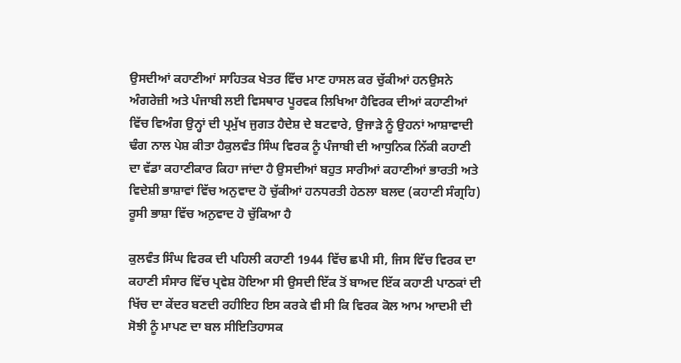ਉਸਦੀਆਂ ਕਹਾਣੀਆਂ ਸਾਹਿਤਕ ਖੇਤਰ ਵਿੱਚ ਮਾਣ ਹਾਸਲ ਕਰ ਚੁੱਕੀਆਂ ਹਨਉਸਨੇ ਅੰਗਰੇਜ਼ੀ ਅਤੇ ਪੰਜਾਬੀ ਲਈ ਵਿਸਥਾਰ ਪੂਰਵਕ ਲਿਖਿਆ ਹੈਵਿਰਕ ਦੀਆਂ ਕਹਾਣੀਆਂ ਵਿੱਚ ਵਿਅੰਗ ਉਨ੍ਹਾਂ ਦੀ ਪ੍ਰਮੁੱਖ ਜੁਗਤ ਹੈਦੇਸ਼ ਦੇ ਬਟਵਾਰੇ, ਉਜਾੜੇ ਨੂੰ ਉਹਨਾਂ ਆਸ਼ਾਵਾਦੀ ਢੰਗ ਨਾਲ ਪੇਸ਼ ਕੀਤਾ ਹੈਕੁਲਵੰਤ ਸਿੰਘ ਵਿਰਕ ਨੂੰ ਪੰਜਾਬੀ ਦੀ ਆਧੁਨਿਕ ਨਿੱਕੀ ਕਹਾਣੀ ਦਾ ਵੱਡਾ ਕਹਾਣੀਕਾਰ ਕਿਹਾ ਜਾਂਦਾ ਹੈ ਉਸਦੀਆਂ ਬਹੁਤ ਸਾਰੀਆਂ ਕਹਾਣੀਆਂ ਭਾਰਤੀ ਅਤੇ ਵਿਦੇਸ਼ੀ ਭਾਸ਼ਾਵਾਂ ਵਿੱਚ ਅਨੁਵਾਦ ਹੋ ਚੁੱਕੀਆਂ ਹਨਧਰਤੀ ਹੇਠਲਾ ਬਲਦ (ਕਹਾਣੀ ਸੰਗ੍ਰਹਿ) ਰੂਸੀ ਭਾਸ਼ਾ ਵਿੱਚ ਅਨੁਵਾਦ ਹੋ ਚੁੱਕਿਆ ਹੈ

ਕੁਲਵੰਤ ਸਿੰਘ ਵਿਰਕ ਦੀ ਪਹਿਲੀ ਕਹਾਣੀ 1944 ਵਿੱਚ ਛਪੀ ਸੀ, ਜਿਸ ਵਿੱਚ ਵਿਰਕ ਦਾ ਕਹਾਣੀ ਸੰਸਾਰ ਵਿੱਚ ਪ੍ਰਵੇਸ਼ ਹੋਇਆ ਸੀ ਉਸਦੀ ਇੱਕ ਤੋਂ ਬਾਅਦ ਇੱਕ ਕਹਾਣੀ ਪਾਠਕਾਂ ਦੀ ਖਿੱਚ ਦਾ ਕੇਂਦਰ ਬਣਦੀ ਰਹੀਇਹ ਇਸ ਕਰਕੇ ਵੀ ਸੀ ਕਿ ਵਿਰਕ ਕੋਲ ਆਮ ਆਦਮੀ ਦੀ ਸੋਝੀ ਨੂੰ ਮਾਪਣ ਦਾ ਬਲ ਸੀਇਤਿਹਾਸਕ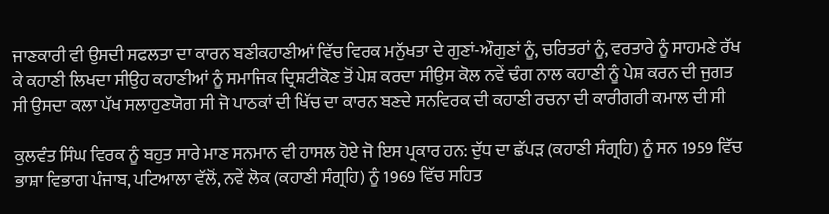ਜਾਣਕਾਰੀ ਵੀ ਉਸਦੀ ਸਫਲਤਾ ਦਾ ਕਾਰਨ ਬਣੀਕਹਾਣੀਆਂ ਵਿੱਚ ਵਿਰਕ ਮਨੁੱਖਤਾ ਦੇ ਗੁਣਾਂ-ਔਗੁਣਾਂ ਨੂੰ, ਚਰਿਤਰਾਂ ਨੂੰ, ਵਰਤਾਰੇ ਨੂੰ ਸਾਹਮਣੇ ਰੱਖ ਕੇ ਕਹਾਣੀ ਲਿਖਦਾ ਸੀਉਹ ਕਹਾਣੀਆਂ ਨੂੰ ਸਮਾਜਿਕ ਦ੍ਰਿਸ਼ਟੀਕੋਣ ਤੋਂ ਪੇਸ਼ ਕਰਦਾ ਸੀਉਸ ਕੋਲ ਨਵੇਂ ਢੰਗ ਨਾਲ ਕਹਾਣੀ ਨੂੰ ਪੇਸ਼ ਕਰਨ ਦੀ ਜੁਗਤ ਸੀ ਉਸਦਾ ਕਲਾ ਪੱਖ ਸਲਾਹੁਣਯੋਗ ਸੀ ਜੋ ਪਾਠਕਾਂ ਦੀ ਖਿੱਚ ਦਾ ਕਾਰਨ ਬਣਦੇ ਸਨਵਿਰਕ ਦੀ ਕਹਾਣੀ ਰਚਨਾ ਦੀ ਕਾਰੀਗਰੀ ਕਮਾਲ ਦੀ ਸੀ

ਕੁਲਵੰਤ ਸਿੰਘ ਵਿਰਕ ਨੂੰ ਬਹੁਤ ਸਾਰੇ ਮਾਣ ਸਨਮਾਨ ਵੀ ਹਾਸਲ ਹੋਏ ਜੋ ਇਸ ਪ੍ਰਕਾਰ ਹਨ: ਦੁੱਧ ਦਾ ਛੱਪੜ (ਕਹਾਣੀ ਸੰਗ੍ਰਹਿ) ਨੂੰ ਸਨ 1959 ਵਿੱਚ ਭਾਸ਼ਾ ਵਿਭਾਗ ਪੰਜਾਬ, ਪਟਿਆਲਾ ਵੱਲੋਂ, ਨਵੇਂ ਲੋਕ (ਕਹਾਣੀ ਸੰਗ੍ਰਹਿ) ਨੂੰ 1969 ਵਿੱਚ ਸਹਿਤ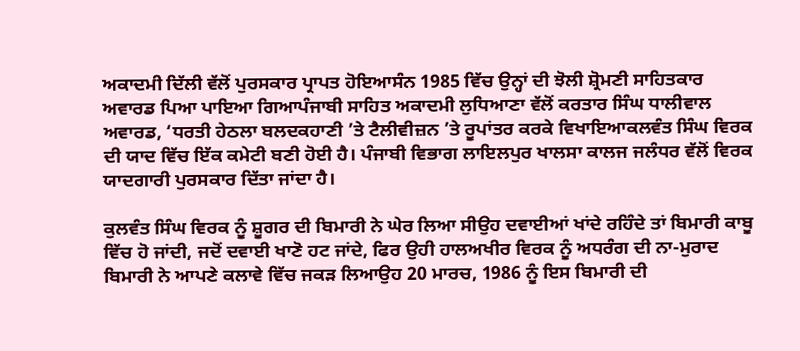ਅਕਾਦਮੀ ਦਿੱਲੀ ਵੱਲੋਂ ਪੁਰਸਕਾਰ ਪ੍ਰਾਪਤ ਹੋਇਆਸੰਨ 1985 ਵਿੱਚ ਉਨ੍ਹਾਂ ਦੀ ਝੋਲੀ ਸ਼੍ਰੋਮਣੀ ਸਾਹਿਤਕਾਰ ਅਵਾਰਡ ਪਿਆ ਪਾਇਆ ਗਿਆਪੰਜਾਬੀ ਸਾਹਿਤ ਅਕਾਦਮੀ ਲੁਧਿਆਣਾ ਵੱਲੋਂ ਕਰਤਾਰ ਸਿੰਘ ਧਾਲੀਵਾਲ ਅਵਾਰਡ, ‘ਧਰਤੀ ਹੇਠਲਾ ਬਲਦਕਹਾਣੀ ’ਤੇ ਟੈਲੀਵੀਜ਼ਨ ’ਤੇ ਰੂਪਾਂਤਰ ਕਰਕੇ ਵਿਖਾਇਆਕਲਵੰਤ ਸਿੰਘ ਵਿਰਕ ਦੀ ਯਾਦ ਵਿੱਚ ਇੱਕ ਕਮੇਟੀ ਬਣੀ ਹੋਈ ਹੈ। ਪੰਜਾਬੀ ਵਿਭਾਗ ਲਾਇਲਪੁਰ ਖਾਲਸਾ ਕਾਲਜ ਜਲੰਧਰ ਵੱਲੋਂ ਵਿਰਕ ਯਾਦਗਾਰੀ ਪੁਰਸਕਾਰ ਦਿੱਤਾ ਜਾਂਦਾ ਹੈ।

ਕੁਲਵੰਤ ਸਿੰਘ ਵਿਰਕ ਨੂੰ ਸ਼ੂਗਰ ਦੀ ਬਿਮਾਰੀ ਨੇ ਘੇਰ ਲਿਆ ਸੀਉਹ ਦਵਾਈਆਂ ਖਾਂਦੇ ਰਹਿੰਦੇ ਤਾਂ ਬਿਮਾਰੀ ਕਾਬੂ ਵਿੱਚ ਹੋ ਜਾਂਦੀ, ਜਦੋਂ ਦਵਾਈ ਖਾਣੋ ਹਟ ਜਾਂਦੇ, ਫਿਰ ਉਹੀ ਹਾਲਅਖੀਰ ਵਿਰਕ ਨੂੰ ਅਧਰੰਗ ਦੀ ਨਾ-ਮੁਰਾਦ ਬਿਮਾਰੀ ਨੇ ਆਪਣੇ ਕਲਾਵੇ ਵਿੱਚ ਜਕੜ ਲਿਆਉਹ 20 ਮਾਰਚ, 1986 ਨੂੰ ਇਸ ਬਿਮਾਰੀ ਦੀ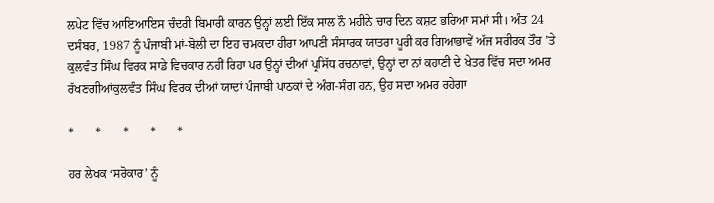ਲਪੇਟ ਵਿੱਚ ਆਇਆਇਸ ਚੰਦਰੀ ਬਿਮਾਰੀ ਕਾਰਨ ਉਨ੍ਹਾਂ ਲਈ ਇੱਕ ਸਾਲ ਨੌ ਮਹੀਨੇ ਚਾਰ ਦਿਨ ਕਸ਼ਟ ਭਰਿਆ ਸਮਾਂ ਸੀ। ਅੰਤ 24 ਦਸੰਬਰ, 1987 ਨੂੰ ਪੰਜਾਬੀ ਮਾਂ-ਬੋਲੀ ਦਾ ਇਹ ਚਮਕਦਾ ਹੀਰਾ ਆਪਣੀ ਸੰਸਾਰਕ ਯਾਤਰਾ ਪੂਰੀ ਕਰ ਗਿਆਭਾਵੇਂ ਅੱਜ ਸਰੀਰਕ ਤੌਰ ’ਤੇ ਕੁਲਵੰਤ ਸਿੰਘ ਵਿਰਕ ਸਾਡੇ ਵਿਚਕਾਰ ਨਹੀਂ ਰਿਹਾ ਪਰ ਉਨ੍ਹਾਂ ਦੀਆਂ ਪ੍ਰਸਿੱਧ ਰਚਨਾਵਾਂ, ਉਨ੍ਹਾਂ ਦਾ ਨਾਂ ਕਹਾਣੀ ਦੇ ਖੇਤਰ ਵਿੱਚ ਸਦਾ ਅਮਰ ਰੱਖਣਗੀਆਂਕੁਲਵੰਤ ਸਿੰਘ ਵਿਰਕ ਦੀਆਂ ਯਾਦਾਂ ਪੰਜਾਬੀ ਪਾਠਕਾਂ ਦੇ ਅੰਗ-ਸੰਗ ਹਨ, ਉਹ ਸਦਾ ਅਮਰ ਰਹੇਗਾ

*       *       *       *       *

ਹਰ ਲੇਖਕ ‘ਸਰੋਕਾਰ’ ਨੂੰ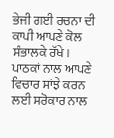ਭੇਜੀ ਗਈ ਰਚਨਾ ਦੀ ਕਾਪੀ ਆਪਣੇ ਕੋਲ ਸੰਭਾਲਕੇ ਰੱਖੇ।
ਪਾਠਕਾਂ ਨਾਲ ਆਪਣੇ ਵਿਚਾਰ ਸਾਂਝੇ ਕਰਨ ਲਈ ਸਰੋਕਾਰ ਨਾਲ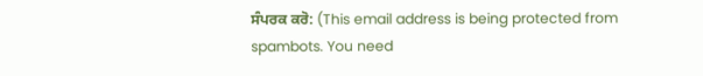ਸੰਪਰਕ ਕਰੋ: (This email address is being protected from spambots. You need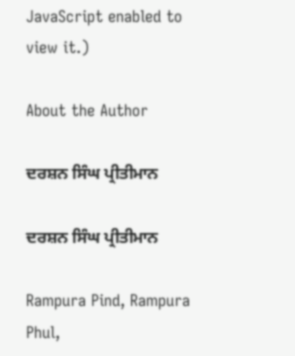JavaScript enabled to view it.)

About the Author

ਦਰਸ਼ਨ ਸਿੰਘ ਪ੍ਰੀਤੀਮਾਨ

ਦਰਸ਼ਨ ਸਿੰਘ ਪ੍ਰੀਤੀਮਾਨ

Rampura Pind, Rampura Phul,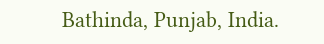Bathinda, Punjab, India.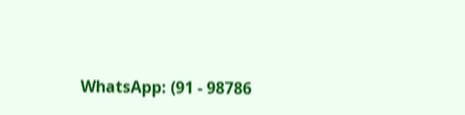WhatsApp: (91 - 98786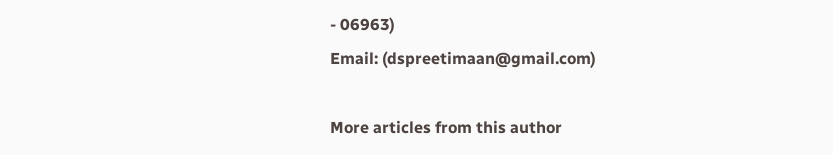- 06963)
Email: (dspreetimaan@gmail.com)

More articles from this author